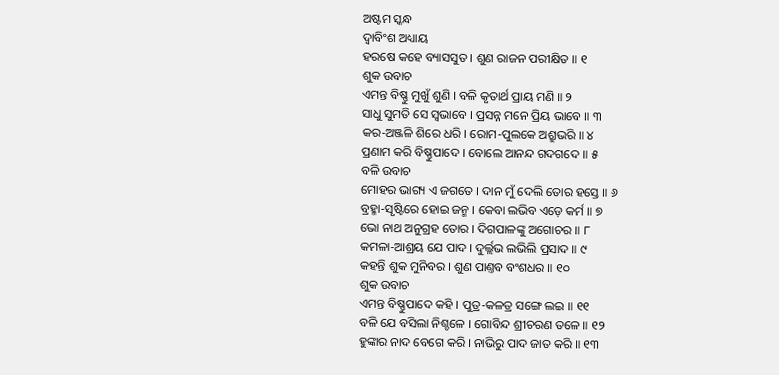ଅଷ୍ଟମ ସ୍କନ୍ଧ
ଦ୍ୱାବିଂଶ ଅଧ୍ୟାୟ
ହରଷେ କହେ ବ୍ୟାସସୁତ । ଶୁଣ ରାଜନ ପରୀକ୍ଷିତ ॥ ୧
ଶୁକ ଉବାଚ
ଏମନ୍ତ ବିଷ୍ଣୁ ମୁଖୁଁ ଶୁଣି । ବଳି କୃତାର୍ଥ ପ୍ରାୟ ମଣି ॥ ୨
ସାଧୁ ସୁମତି ସେ ସ୍ୱଭାବେ । ପ୍ରସନ୍ନ ମନେ ପ୍ରିୟ ଭାବେ ॥ ୩
କର-ଅଞ୍ଜଳି ଶିରେ ଧରି । ରୋମ-ପୁଲକେ ଅଶ୍ରୁଭରି ॥ ୪
ପ୍ରଣାମ କରି ବିଷ୍ଣୁପାଦେ । ବୋଲେ ଆନନ୍ଦ ଗଦଗଦେ ॥ ୫
ବଳି ଉବାଚ
ମୋହର ଭାଗ୍ୟ ଏ ଜଗତେ । ଦାନ ମୁଁ ଦେଲି ତୋର ହସ୍ତେ ॥ ୬
ବ୍ରହ୍ମା-ସୃଷ୍ଟିରେ ହୋଇ ଜନ୍ମ । କେବା ଲଭିବ ଏଡ଼େ କର୍ମ ॥ ୭
ଭୋ ନାଥ ଅନୁଗ୍ରହ ତୋର । ଦିଗପାଳଙ୍କୁ ଅଗୋଚର ॥ ୮
କମଳା-ଆଶ୍ରୟ ଯେ ପାଦ । ଦୁର୍ଲ୍ଲଭ ଲଭିଲି ପ୍ରସାଦ ॥ ୯
କହନ୍ତି ଶୁକ ମୁନିବର । ଶୁଣ ପାଣ୍ତବ ବଂଶଧର ॥ ୧୦
ଶୁକ ଉବାଚ
ଏମନ୍ତ ବିଷ୍ଣୁପାଦେ କହି । ପୁତ୍ର-କଳତ୍ର ସଙ୍ଗେ ଲଇ ॥ ୧୧
ବଳି ଯେ ବସିଲା ନିଶ୍ଚଳେ । ଗୋବିନ୍ଦ ଶ୍ରୀଚରଣ ତଳେ ॥ ୧୨
ହୁଙ୍କାର ନାଦ ବେଗେ କରି । ନାଭିରୁ ପାଦ ଜାତ କରି ॥ ୧୩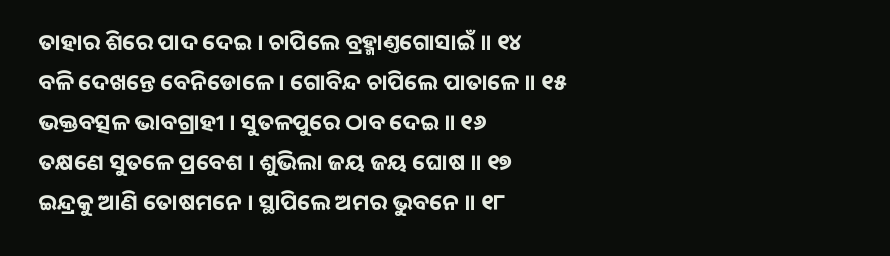ତାହାର ଶିରେ ପାଦ ଦେଇ । ଚାପିଲେ ବ୍ରହ୍ମାଣ୍ତଗୋସାଇଁ ॥ ୧୪
ବଳି ଦେଖନ୍ତେ ବେନିଡୋଳେ । ଗୋବିନ୍ଦ ଚାପିଲେ ପାତାଳେ ॥ ୧୫
ଭକ୍ତବତ୍ସଳ ଭାବଗ୍ରାହୀ । ସୁତଳପୁରେ ଠାବ ଦେଇ ॥ ୧୬
ତକ୍ଷଣେ ସୁତଳେ ପ୍ରବେଶ । ଶୁଭିଲା ଜୟ ଜୟ ଘୋଷ ॥ ୧୭
ଇନ୍ଦ୍ରକୁ ଆଣି ତୋଷମନେ । ସ୍ଥାପିଲେ ଅମର ଭୁବନେ ॥ ୧୮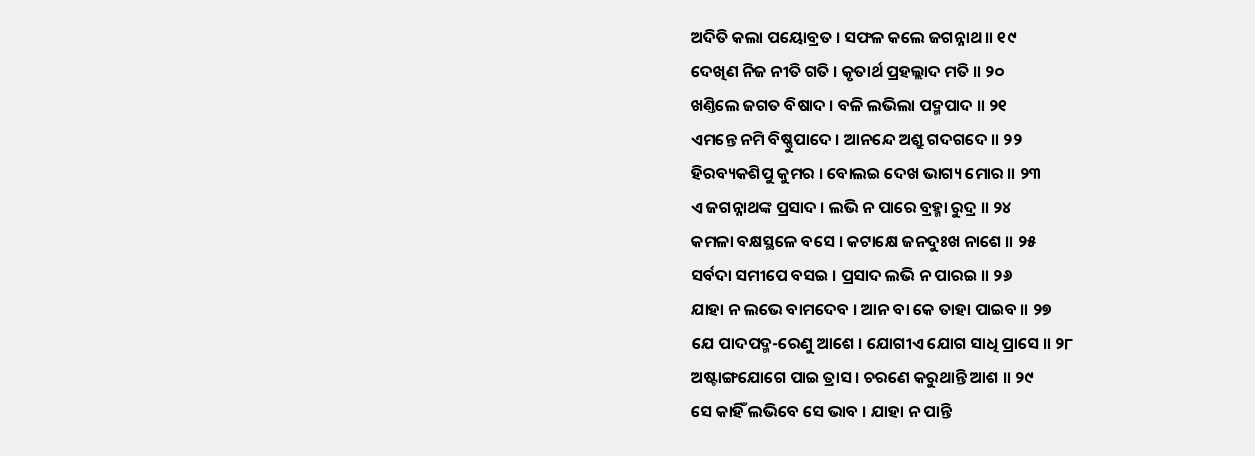ଅଦିତି କଲା ପୟୋବ୍ରତ । ସଫଳ କଲେ ଜଗନ୍ନାଥ ॥ ୧୯
ଦେଖିଣ ନିଜ ନୀତି ଗତି । କୃତାର୍ଥ ପ୍ରହଲ୍ଲାଦ ମତି ॥ ୨୦
ଖଣ୍ତିଲେ ଜଗତ ବିଷାଦ । ବଳି ଲଭିଲା ପଦ୍ମପାଦ ॥ ୨୧
ଏମନ୍ତେ ନମି ବିଷ୍ଣୁପାଦେ । ଆନନ୍ଦେ ଅଶ୍ରୁ ଗଦଗଦେ ॥ ୨୨
ହିରବ୍ୟକଶିପୁ କୁମର । ବୋଲଇ ଦେଖ ଭାଗ୍ୟ ମୋର ॥ ୨୩
ଏ ଜଗନ୍ନାଥଙ୍କ ପ୍ରସାଦ । ଲଭି ନ ପାରେ ବ୍ରହ୍ମା ରୁଦ୍ର ॥ ୨୪
କମଳା ବକ୍ଷସ୍ଥଳେ ବସେ । କଟାକ୍ଷେ ଜନଦୁଃଖ ନାଶେ ॥ ୨୫
ସର୍ବଦା ସମୀପେ ବସଇ । ପ୍ରସାଦ ଲଭି ନ ପାରଇ ॥ ୨୬
ଯାହା ନ ଲଭେ ବାମଦେବ । ଆନ ବା କେ ତାହା ପାଇବ ॥ ୨୭
ଯେ ପାଦପଦ୍ମ-ରେଣୁ ଆଶେ । ଯୋଗୀଏ ଯୋଗ ସାଧି ପ୍ରାସେ ॥ ୨୮
ଅଷ୍ଟାଙ୍ଗଯୋଗେ ପାଇ ତ୍ରାସ । ଚରଣେ କରୁଥାନ୍ତି ଆଶ ॥ ୨୯
ସେ କାହିଁ ଲଭିବେ ସେ ଭାବ । ଯାହା ନ ପାନ୍ତି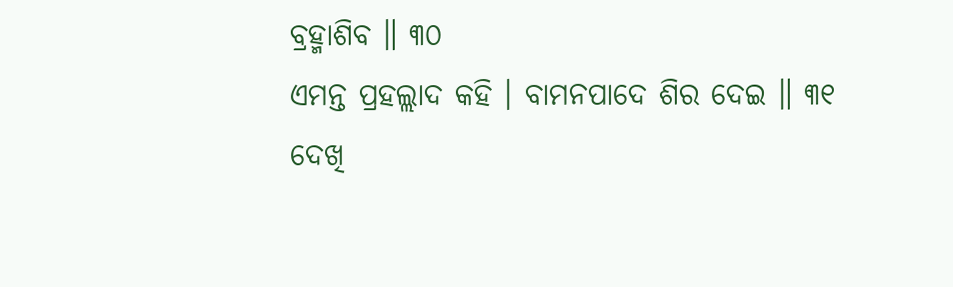ବ୍ରହ୍ମାଶିବ ॥ ୩୦
ଏମନ୍ତ ପ୍ରହଲ୍ଲାଦ କହି । ବାମନପାଦେ ଶିର ଦେଇ ॥ ୩୧
ଦେଖି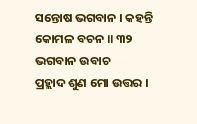ସନ୍ତୋଷ ଭଗବାନ । କହନ୍ତି କୋମଳ ବଚନ ॥ ୩୨
ଭଗବାନ ଉବାଚ
ପ୍ରହ୍ଲାଦ ଶୁଣ ମୋ ଉତ୍ତର ।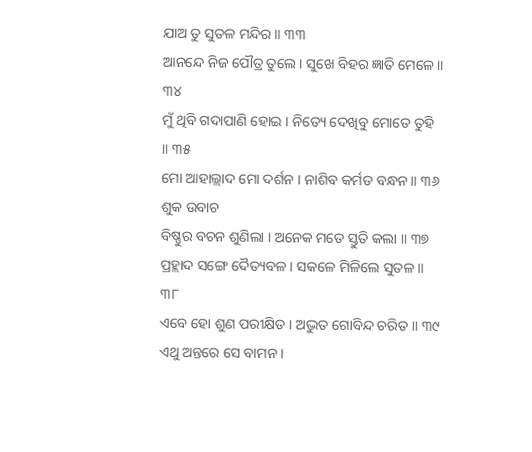ଯାଅ ତୁ ସୁତଳ ମନ୍ଦିର ॥ ୩୩
ଆନନ୍ଦେ ନିଜ ପୌତ୍ର ତୁଲେ । ସୁଖେ ବିହର ଜ୍ଞାତି ମେଳେ ॥ ୩୪
ମୁଁ ଥିବି ଗଦାପାଣି ହୋଇ । ନିତ୍ୟେ ଦେଖିବୁ ମୋତେ ତୁହି ॥ ୩୫
ମୋ ଆହାଲ୍ଲାଦ ମୋ ଦର୍ଶନ । ନାଶିବ କର୍ମତ ବନ୍ଧନ ॥ ୩୬
ଶୁକ ଉବାଚ
ବିଷ୍ଣୁର ବଚନ ଶୁଣିଲା । ଅନେକ ମତେ ସ୍ତୁତି କଲା ॥ ୩୭
ପ୍ରହ୍ଲାଦ ସଙ୍ଗେ ଦୈତ୍ୟବଳ । ସକଳେ ମିଳିଲେ ସୁତଳ ॥ ୩୮
ଏବେ ହୋ ଶୁଣ ପରୀକ୍ଷିତ । ଅଦ୍ଭୁତ ଗୋବିନ୍ଦ ଚରିତ ॥ ୩୯
ଏଥୁ ଅନ୍ତରେ ସେ ବାମନ ।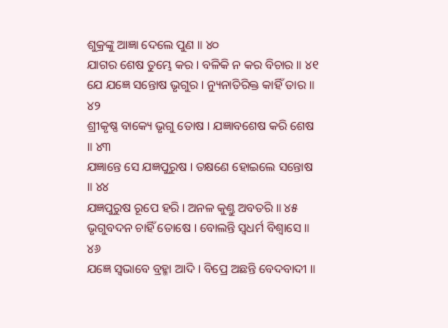ଶୁକ୍ରଙ୍କୁ ଆଜ୍ଞା ଦେଲେ ପୁଣ ॥ ୪୦
ଯାଗର ଶେଷ ତୁମ୍ଭେ କର । ବଳିକି ନ କର ବିଚାର ॥ ୪୧
ଯେ ଯଜ୍ଞେ ସନ୍ତୋଷ ଭୃଗୁର । ନ୍ୟୁନାତିରିକ୍ତ କାହିଁ ତାର ॥ ୪୨
ଶ୍ରୀକୃଷ୍ଣ ବାକ୍ୟେ ଭୃଗୁ ତୋଷ । ଯଜ୍ଞାବଶେଷ କରି ଶେଷ ॥ ୪୩
ଯଜ୍ଞାନ୍ତେ ସେ ଯଜ୍ଞପୁରୁଷ । ତକ୍ଷଣେ ହୋଇଲେ ସନ୍ତୋଷ ॥ ୪୪
ଯଜ୍ଞପୁରୁଷ ରୂପେ ହରି । ଅନଳ କୁଣ୍ତୁ ଅବତରି ॥ ୪୫
ଭୃଗୁବଦନ ଚାହିଁ ତୋଷେ । ବୋଲନ୍ତି ସ୍ୱଧର୍ମ ବିଶ୍ୱାସେ ॥ ୪୬
ଯଜ୍ଞେ ସ୍ୱଭାବେ ବ୍ରହ୍ମା ଆଦି । ବିପ୍ରେ ଅଛନ୍ତି ବେଦବାଦୀ ॥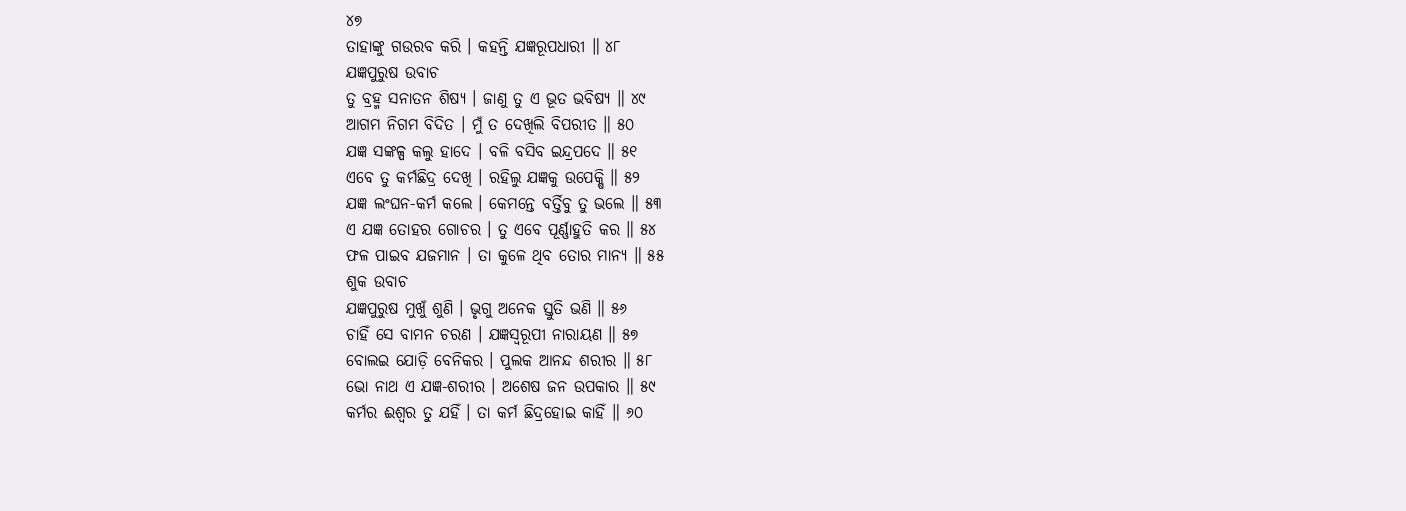୪୭
ତାହାଙ୍କୁ ଗଉରବ କରି । କହନ୍ତି ଯଜ୍ଞରୂପଧାରୀ ॥ ୪୮
ଯଜ୍ଞପୁରୁଷ ଉବାଚ
ତୁ ବ୍ରହ୍ମ ସନାତନ ଶିଷ୍ୟ । ଜାଣୁ ତୁ ଏ ଭୂତ ଭବିଷ୍ୟ ॥ ୪୯
ଆଗମ ନିଗମ ବିଦିତ । ମୁଁ ତ ଦେଖିଲି ବିପରୀତ ॥ ୫୦
ଯଜ୍ଞ ସଙ୍କଳ୍ପ କଲୁ ହାଦେ । ବଳି ବସିବ ଇନ୍ଦ୍ରପଦେ ॥ ୫୧
ଏବେ ତୁ କର୍ମଛିଦ୍ର ଦେଖି । ରହିଲୁ ଯଜ୍ଞକୁ ଉପେକ୍ଷି ॥ ୫୨
ଯଜ୍ଞ ଲଂଘନ-କର୍ମ କଲେ । କେମନ୍ତେ ବର୍ତ୍ତିବୁ ତୁ ଭଲେ ॥ ୫୩
ଏ ଯଜ୍ଞ ତୋହର ଗୋଚର । ତୁ ଏବେ ପୂର୍ଣ୍ଣାହୁତି କର ॥ ୫୪
ଫଳ ପାଇବ ଯଜମାନ । ତା କୁଳେ ଥିବ ତୋର ମାନ୍ୟ ॥ ୫୫
ଶୁକ ଉବାଚ
ଯଜ୍ଞପୁରୁଷ ମୁଖୁଁ ଶୁଣି । ଭୃଗୁ ଅନେକ ସ୍ତୁତି ଭଣି ॥ ୫୬
ଚାହିଁ ସେ ବାମନ ଚରଣ । ଯଜ୍ଞସ୍ୱରୂପୀ ନାରାୟଣ ॥ ୫୭
ବୋଲଇ ଯୋଡ଼ି ବେନିକର । ପୁଲକ ଆନନ୍ଦ ଶରୀର ॥ ୫୮
ଭୋ ନାଥ ଏ ଯଜ୍ଞ-ଶରୀର । ଅଶେଷ ଜନ ଉପକାର ॥ ୫୯
କର୍ମର ଈଶ୍ୱର ତୁ ଯହିଁ । ତା କର୍ମ ଛିଦ୍ରହୋଇ କାହିଁ ॥ ୬୦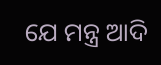ଯେ ମନ୍ତ୍ର ଆଦି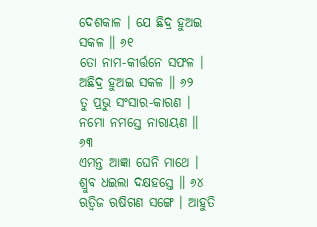ଦେଶକାଳ । ଯେ ଛିଦ୍ର ହୁଅଇ ସକଳ ॥ ୬୧
ତୋ ନାମ-କୀର୍ତ୍ତନେ ସଫଳ । ଅଛିଦ୍ର ହୁଅଇ ସକଳ ॥ ୬୨
ତୁ ପ୍ରଭୁ ସଂସାର-କାରଣ । ନମୋ ନମସ୍ତେ ନାରାୟଣ ॥ ୬୩
ଏମନ୍ତ ଆଜ୍ଞା ଘେନି ମାଥେ । ଶ୍ରୁବ ଧଇଲା ଦକ୍ଷହସ୍ତେ ॥ ୬୪
ଋତ୍ୱିଜ ଋଷିଗଣ ସଙ୍ଗେ । ଆହୁତି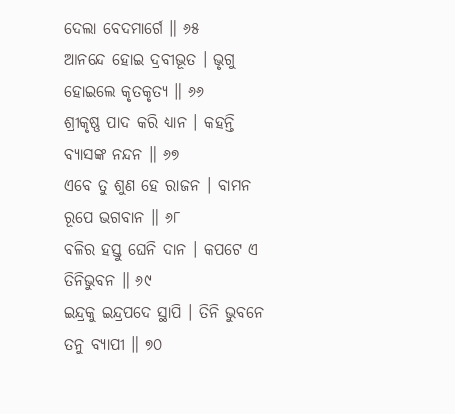ଦେଲା ବେଦମାର୍ଗେ ॥ ୬୫
ଆନନ୍ଦେ ହୋଇ ଦ୍ରବୀଭୂତ । ଭୃଗୁ ହୋଇଲେ କୃତକୃତ୍ୟ ॥ ୬୬
ଶ୍ରୀକୃଷ୍ଣ ପାଦ କରି ଧ୍ୟାନ । କହନ୍ତି ବ୍ୟାସଙ୍କ ନନ୍ଦନ ॥ ୬୭
ଏବେ ତୁ ଶୁଣ ହେ ରାଜନ । ବାମନ ରୂପେ ଭଗବାନ ॥ ୬୮
ବଳିର ହସ୍ତୁ ଘେନି ଦାନ । କପଟେ ଏ ତିନିଭୁବନ ॥ ୬୯
ଇନ୍ଦ୍ରକୁ ଇନ୍ଦ୍ରପଦେ ସ୍ଥାପି । ତିନି ଭୁବନେ ତନୁ ବ୍ୟାପୀ ॥ ୭୦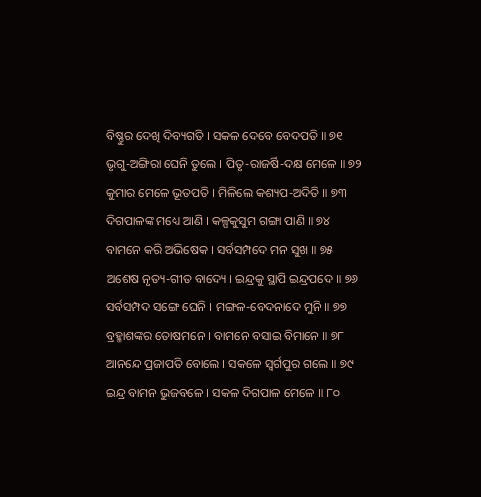ବିଷ୍ଣୁର ଦେଖି ଦିବ୍ୟଗତି । ସକଳ ଦେବେ ବେଦପତି ॥ ୭୧
ଭୃଗୁ-ଅଙ୍ଗିରା ଘେନି ତୁଲେ । ପିତୃ-ରାଜର୍ଷି-ଦକ୍ଷ ମେଳେ ॥ ୭୨
କୁମାର ମେଳେ ଭୂତପତି । ମିଳିଲେ କଶ୍ୟପ-ଅଦିତି ॥ ୭୩
ଦିଗପାଳଙ୍କ ମଧ୍ୟେ ଆଣି । କଳ୍ପକୁସୁମ ଗଙ୍ଗା ପାଣି ॥ ୭୪
ବାମନେ କରି ଅଭିଷେକ । ସର୍ବସମ୍ପଦେ ମନ ସୁଖ ॥ ୭୫
ଅଶେଷ ନୃତ୍ୟ-ଗୀତ ବାଦ୍ୟେ । ଇନ୍ଦ୍ରକୁ ସ୍ଥାପି ଇନ୍ଦ୍ରପଦେ ॥ ୭୬
ସର୍ବସମ୍ପଦ ସଙ୍ଗେ ଘେନି । ମଙ୍ଗଳ-ବେଦନାଦେ ମୁନି ॥ ୭୭
ବ୍ରହ୍ମାଶଙ୍କର ତୋଷମନେ । ବାମନେ ବସାଇ ବିମାନେ ॥ ୭୮
ଆନନ୍ଦେ ପ୍ରଜାପତି ବୋଲେ । ସକଳେ ସ୍ୱର୍ଗପୁର ଗଲେ ॥ ୭୯
ଇନ୍ଦ୍ର ବାମନ ଭୁଜବଳେ । ସକଳ ଦିଗପାଳ ମେଳେ ॥ ୮୦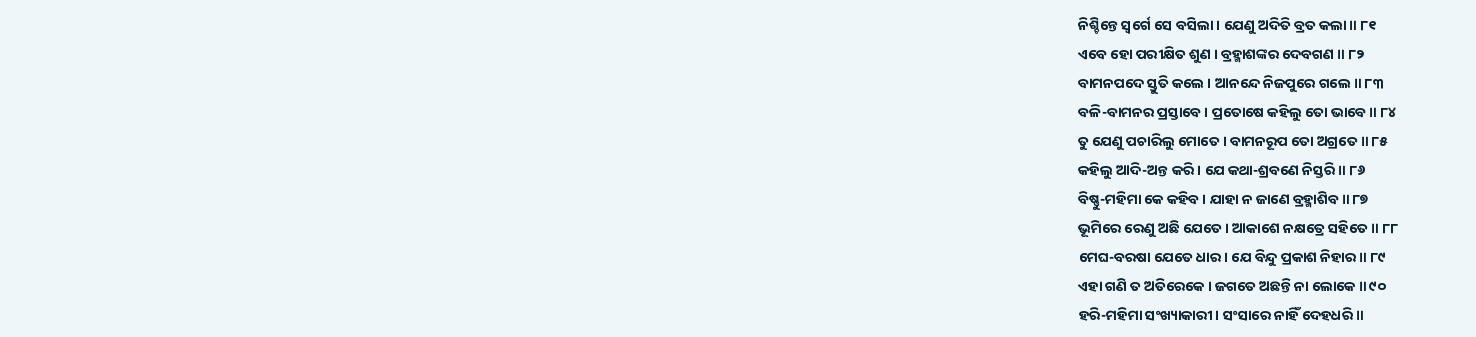ନିଶ୍ଚିନ୍ତେ ସ୍ୱର୍ଗେ ସେ ବସିଲା । ଯେଣୁ ଅଦିତି ବ୍ରତ କଲା ॥ ୮୧
ଏବେ ହୋ ପରୀକ୍ଷିତ ଶୁଣ । ବ୍ରହ୍ମାଶଙ୍କର ଦେବଗଣ ॥ ୮୨
ବାମନପଦେ ସ୍ତୁତି କଲେ । ଆନନ୍ଦେ ନିଜପୁରେ ଗଲେ ॥ ୮୩
ବଳି-ବାମନର ପ୍ରସ୍ତାବେ । ପ୍ରତୋଷେ କହିଲୁ ତୋ ଭାବେ ॥ ୮୪
ତୁ ଯେଣୁ ପଚାରିଲୁ ମୋତେ । ବାମନରୂପ ତୋ ଅଗ୍ରତେ ॥ ୮୫
କହିଲୁ ଆଦି-ଅନ୍ତ କରି । ଯେ କଥା-ଶ୍ରବଣେ ନିସ୍ତରି ॥ ୮୬
ବିଷ୍ଣୁ-ମହିମା କେ କହିବ । ଯାହା ନ ଜାଣେ ବ୍ରହ୍ମାଶିବ ॥ ୮୭
ଭୂମିରେ ରେଣୁ ଅଛି ଯେତେ । ଆକାଶେ ନକ୍ଷତ୍ରେ ସହିତେ ॥ ୮୮
ମେଘ-ବରଷା ଯେତେ ଧାର । ଯେ ବିନ୍ଦୁ ପ୍ରକାଶ ନିହାର ॥ ୮୯
ଏହା ଗଣି ତ ଅତିରେକେ । ଜଗତେ ଅଛନ୍ତି ନା ଲୋକେ ॥ ୯୦
ହରି-ମହିମା ସଂଖ୍ୟାକାରୀ । ସଂସାରେ ନାହିଁ ଦେହଧରି ॥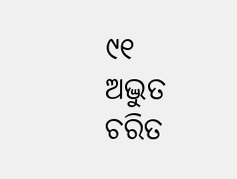୯୧
ଅଦ୍ଭୁତ ଚରିତ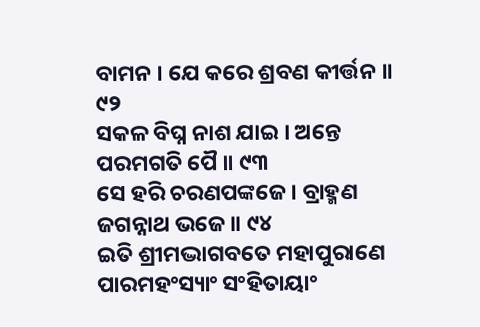ବାମନ । ଯେ କରେ ଶ୍ରବଣ କୀର୍ତ୍ତନ ॥ ୯୨
ସକଳ ବିଘ୍ନ ନାଶ ଯାଇ । ଅନ୍ତେ ପରମଗତି ପୈ ॥ ୯୩
ସେ ହରି ଚରଣପଙ୍କଜେ । ବ୍ରାହ୍ମଣ ଜଗନ୍ନାଥ ଭଜେ ॥ ୯୪
ଇତି ଶ୍ରୀମଦ୍ଭାଗବତେ ମହାପୁରାଣେ ପାରମହଂସ୍ୟାଂ ସଂହିତାୟାଂ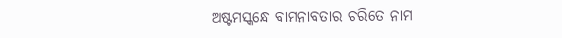ଅଷ୍ଟମସ୍କନ୍ଧେ ବାମନାବତାର ଚରିତେ ନାମ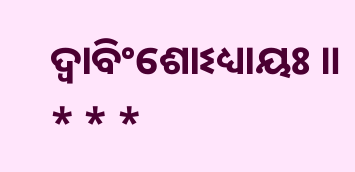ଦ୍ୱାବିଂଶୋଽଧ୍ୟାୟଃ ॥
* * *